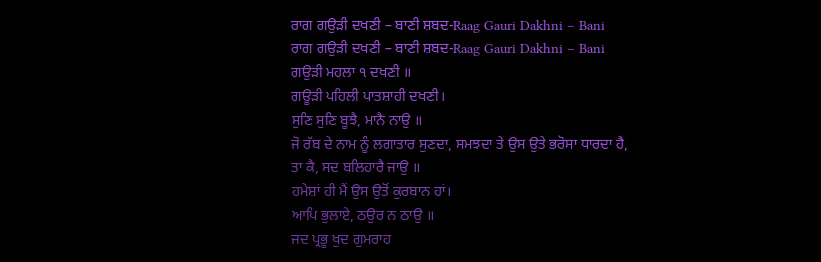ਰਾਗ ਗਉੜੀ ਦਖਣੀ – ਬਾਣੀ ਸ਼ਬਦ-Raag Gauri Dakhni – Bani
ਰਾਗ ਗਉੜੀ ਦਖਣੀ – ਬਾਣੀ ਸ਼ਬਦ-Raag Gauri Dakhni – Bani
ਗਉੜੀ ਮਹਲਾ ੧ ਦਖਣੀ ॥
ਗਊੜੀ ਪਹਿਲੀ ਪਾਤਸ਼ਾਹੀ ਦਖਣੀ।
ਸੁਣਿ ਸੁਣਿ ਬੂਝੈ, ਮਾਨੈ ਨਾਉ ॥
ਜੋ ਰੱਬ ਦੇ ਨਾਮ ਨੂੰ ਲਗਾਤਾਰ ਸੁਣਦਾ, ਸਮਝਦਾ ਤੇ ਉਸ ਉਤੇ ਭਰੋਸਾ ਧਾਰਦਾ ਹੈ,
ਤਾ ਕੈ, ਸਦ ਬਲਿਹਾਰੈ ਜਾਉ ॥
ਹਮੇਸ਼ਾਂ ਹੀ ਮੈਂ ਉਸ ਉਤੋਂ ਕੁਰਬਾਨ ਹਾਂ।
ਆਪਿ ਭੁਲਾਏ, ਠਉਰ ਨ ਠਾਉ ॥
ਜਦ ਪ੍ਰਭੂ ਖੁਦ ਗੁਮਰਾਹ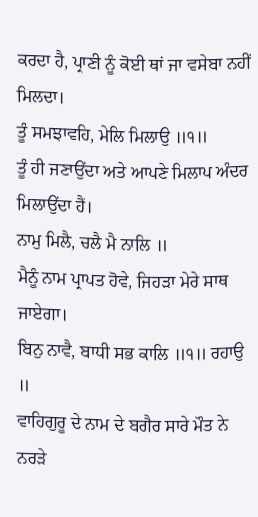ਕਰਦਾ ਹੈ, ਪ੍ਰਾਣੀ ਨੂੰ ਕੋਈ ਥਾਂ ਜਾ ਵਸੇਬਾ ਨਹੀਂ ਮਿਲਦਾ।
ਤੂੰ ਸਮਝਾਵਹਿ, ਮੇਲਿ ਮਿਲਾਉ ॥੧॥
ਤੂੰ ਹੀ ਜਣਾਉਂਦਾ ਅਤੇ ਆਪਣੇ ਮਿਲਾਪ ਅੰਦਰ ਮਿਲਾਉਂਦਾ ਹੈਂ।
ਨਾਮੁ ਮਿਲੈ, ਚਲੈ ਮੈ ਨਾਲਿ ॥
ਮੈਨੂੰ ਨਾਮ ਪ੍ਰਾਪਤ ਹੋਵੇ, ਜਿਹੜਾ ਮੇਰੇ ਸਾਥ ਜਾਏਗਾ।
ਬਿਨੁ ਨਾਵੈ, ਬਾਧੀ ਸਭ ਕਾਲਿ ॥੧॥ ਰਹਾਉ ॥
ਵਾਹਿਗੁਰੂ ਦੇ ਨਾਮ ਦੇ ਬਗੈਰ ਸਾਰੇ ਮੌਤ ਨੇ ਨਰੜੇ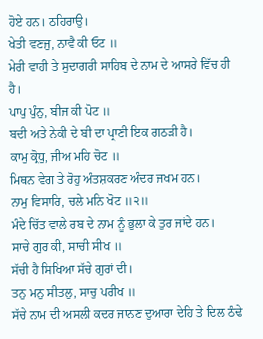ਹੋਏ ਹਨ। ਠਹਿਰਾਉ।
ਖੇਤੀ ਵਣਜੁ, ਨਾਵੈ ਕੀ ਓਟ ॥
ਮੇਰੀ ਵਾਹੀ ਤੇ ਸੁਦਾਗਰੀ ਸਾਹਿਬ ਦੇ ਨਾਮ ਦੇ ਆਸਰੇ ਵਿੱਚ ਹੀ ਹੈ।
ਪਾਪੁ ਪੁੰਨੁ, ਬੀਜ ਕੀ ਪੋਟ ॥
ਬਦੀ ਅਤੇ ਨੇਕੀ ਦੇ ਬੀ ਦਾ ਪ੍ਰਾਣੀ ਇਕ ਗਠੜੀ ਹੈ।
ਕਾਮੁ ਕ੍ਰੋਧੁ, ਜੀਅ ਮਹਿ ਚੋਟ ॥
ਮਿਥਨ ਵੇਗ ਤੇ ਰੋਹੁ ਅੰਤਸ਼ਕਰਣ ਅੰਦਰ ਜਖਮ ਹਨ।
ਨਾਮੁ ਵਿਸਾਰਿ, ਚਲੇ ਮਨਿ ਖੋਟ ॥੨॥
ਮੰਦੇ ਚਿੱਤ ਵਾਲੇ ਰਬ ਦੇ ਨਾਮ ਨੂੰ ਭੁਲਾ ਕੇ ਤੁਰ ਜਾਂਦੇ ਹਨ।
ਸਾਚੇ ਗੁਰ ਕੀ, ਸਾਚੀ ਸੀਖ ॥
ਸੱਚੀ ਹੈ ਸਿਖਿਆ ਸੱਚੇ ਗੁਰਾਂ ਦੀ।
ਤਨੁ ਮਨੁ ਸੀਤਲੁ, ਸਾਚੁ ਪਰੀਖ ॥
ਸੱਚੇ ਨਾਮ ਦੀ ਅਸਲੀ ਕਦਰ ਜਾਨਣ ਦੁਆਰਾ ਦੇਹਿ ਤੇ ਦਿਲ ਠੰਢੇ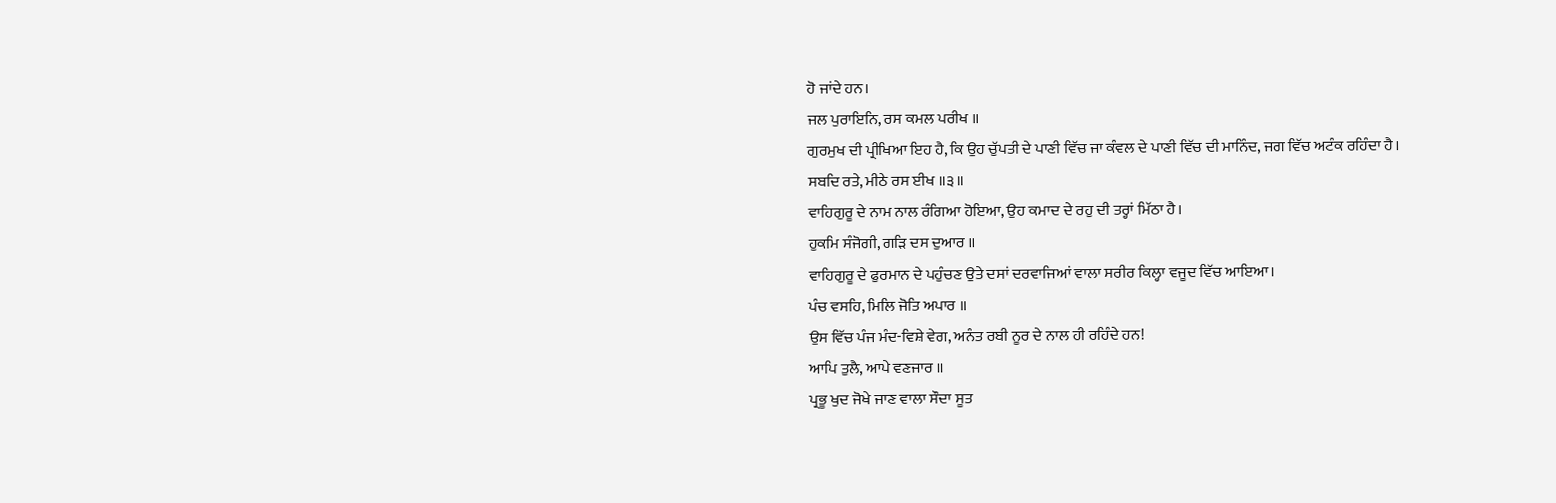ਹੋ ਜਾਂਦੇ ਹਨ।
ਜਲ ਪੁਰਾਇਨਿ, ਰਸ ਕਮਲ ਪਰੀਖ ॥
ਗੁਰਮੁਖ ਦੀ ਪ੍ਰੀਖਿਆ ਇਹ ਹੈ, ਕਿ ਉਹ ਚੁੱਪਤੀ ਦੇ ਪਾਣੀ ਵਿੱਚ ਜਾ ਕੰਵਲ ਦੇ ਪਾਣੀ ਵਿੱਚ ਦੀ ਮਾਨਿੰਦ, ਜਗ ਵਿੱਚ ਅਟੰਕ ਰਹਿੰਦਾ ਹੈ।
ਸਬਦਿ ਰਤੇ, ਮੀਠੇ ਰਸ ਈਖ ॥੩॥
ਵਾਹਿਗੁਰੂ ਦੇ ਨਾਮ ਨਾਲ ਰੰਗਿਆ ਹੋਇਆ, ਉਹ ਕਮਾਦ ਦੇ ਰਹੁ ਦੀ ਤਰ੍ਹਾਂ ਮਿੱਠਾ ਹੈ।
ਹੁਕਮਿ ਸੰਜੋਗੀ, ਗੜਿ ਦਸ ਦੁਆਰ ॥
ਵਾਹਿਗੁਰੂ ਦੇ ਫੁਰਮਾਨ ਦੇ ਪਹੁੰਚਣ ਉਤੇ ਦਸਾਂ ਦਰਵਾਜਿਆਂ ਵਾਲਾ ਸਰੀਰ ਕਿਲ੍ਹਾ ਵਜੂਦ ਵਿੱਚ ਆਇਆ।
ਪੰਚ ਵਸਹਿ, ਮਿਲਿ ਜੋਤਿ ਅਪਾਰ ॥
ਉਸ ਵਿੱਚ ਪੰਜ ਮੰਦ-ਵਿਸ਼ੇ ਵੇਗ, ਅਨੰਤ ਰਬੀ ਨੂਰ ਦੇ ਨਾਲ ਹੀ ਰਹਿੰਦੇ ਹਨ!
ਆਪਿ ਤੁਲੈ, ਆਪੇ ਵਣਜਾਰ ॥
ਪ੍ਰਭੂ ਖੁਦ ਜੋਖੇ ਜਾਣ ਵਾਲਾ ਸੌਦਾ ਸੂਤ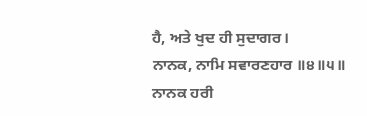ਹੈ, ਅਤੇ ਖੁਦ ਹੀ ਸੁਦਾਗਰ।
ਨਾਨਕ, ਨਾਮਿ ਸਵਾਰਣਹਾਰ ॥੪॥੫॥
ਨਾਨਕ ਹਰੀ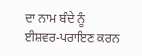ਦਾ ਨਾਮ ਬੰਦੇ ਨੂੰ ਈਸ਼ਵਰ-ਪਰਾਇਣ ਕਰਨ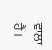ਵਾਲਾ ਹੈ।